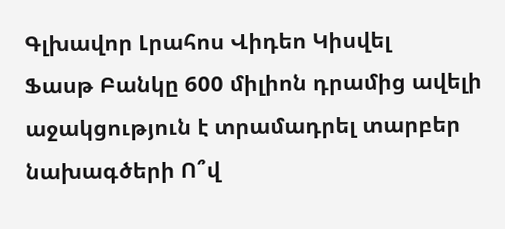Գլխավոր Լրահոս Վիդեո Կիսվել
Ֆասթ Բանկը 600 միլիոն դրամից ավելի աջակցություն է տրամադրել տարբեր նախագծերի Ո՞վ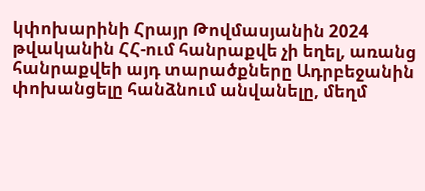կփոխարինի Հրայր Թովմասյանին 2024 թվականին ՀՀ-ում հանրաքվե չի եղել, առանց հանրաքվեի այդ տարածքները Ադրբեջանին փոխանցելը հանձնում անվանելը, մեղմ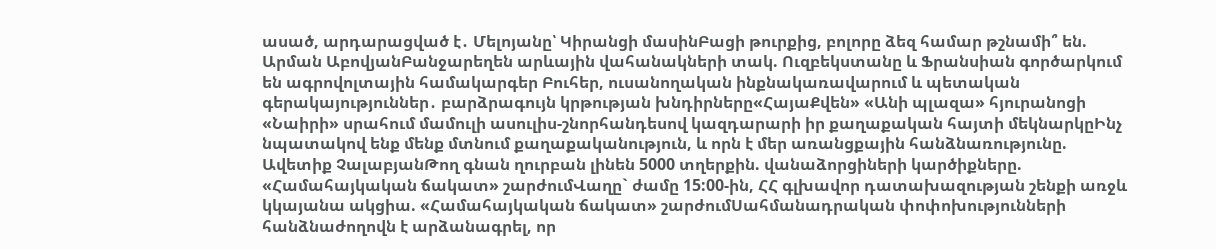ասած, արդարացված է․ Մելոյանը՝ Կիրանցի մասինԲացի թուրքից, բոլորը ձեզ համար թշնամի՞ են. Արման ԱբովյանԲանջարեղեն արևային վահանակների տակ. Ուզբեկստանը և Ֆրանսիան գործարկում են ագրովոլտային համակարգեր Բուհեր, ուսանողական ինքնակառավարում և պետական գերակայություններ․ բարձրագույն կրթության խնդիրները«ՀայաՔվեն» «Անի պլազա» հյուրանոցի «Նաիրի» սրահում մամուլի ասուլիս-շնորհանդեսով կազդարարի իր քաղաքական հայտի մեկնարկըԻնչ նպատակով ենք մենք մտնում քաղաքականություն, և որն է մեր առանցքային հանձնառությունը. Ավետիք ՉալաբյանԹող գնան ղուրբան լինեն 5000 տղերքին. վանաձորցիների կարծիքները. «Համահայկական ճակատ» շարժումՎաղը` ժամը 15:00-ին, ՀՀ գլխավոր դատախազության շենքի առջև կկայանա ակցիա. «Համահայկական ճակատ» շարժումՍահմանադրական փոփոխությունների հանձնաժողովն է արձանագրել, որ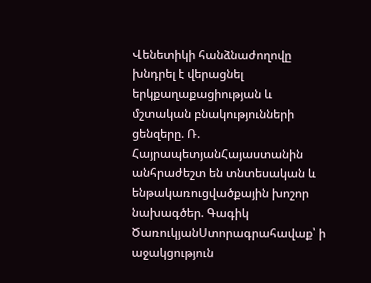Վենետիկի հանձնաժողովը խնդրել է վերացնել երկքաղաքացիության և մշտական բնակությունների ցենզերը. Ռ. ՀայրապետյանՀայաստանին անհրաժեշտ են տնտեսական և ենթակառուցվածքային խոշոր նախագծեր. Գագիկ ԾառուկյանՍտորագրահավաք՝ ի աջակցություն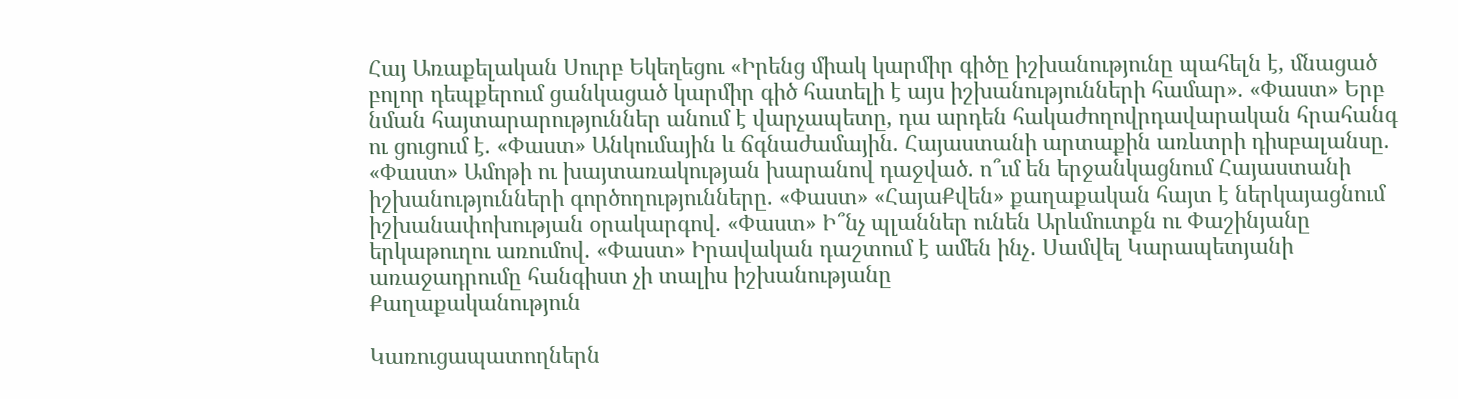Հայ Առաքելական Սուրբ Եկեղեցու «Իրենց միակ կարմիր գիծը իշխանությունը պահելն է, մնացած բոլոր դեպքերում ցանկացած կարմիր գիծ հատելի է այս իշխանությունների համար». «Փաստ» Երբ նման հայտարարություններ անում է վարչապետը, դա արդեն հակաժողովրդավարական հրահանգ ու ցուցում է. «Փաստ» Անկումային և ճգնաժամային. Հայաստանի արտաքին առևտրի դիսբալանսը. «Փաստ» Ամոթի ու խայտառակության խարանով դաջված. ո՞ւմ են երջանկացնում Հայաստանի իշխանությունների գործողությունները. «Փաստ» «ՀայաՔվեն» քաղաքական հայտ է ներկայացնում իշխանափոխության օրակարգով. «Փաստ» Ի՞նչ պլաններ ունեն Արևմուտքն ու Փաշինյանը երկաթուղու առումով. «Փաստ» Իրավական դաշտում է ամեն ինչ․ Սամվել Կարապետյանի առաջադրումը հանգիստ չի տալիս իշխանությանը
Քաղաքականություն

Կառուցապատողներն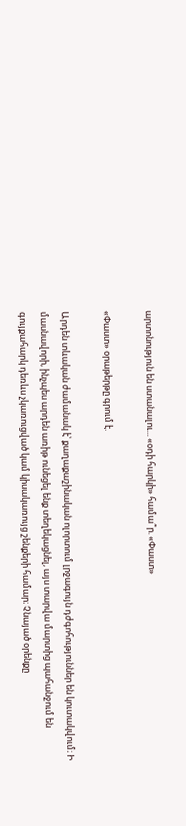արտոնություն են ստանալու... «օդի հարկի» համա՞ր. «Փաստ»

«Փաստ» օրաթերթը գրում է.

Արդեն տևական ժամանակ է՝ քաղաքաշինական ոլորտում լրջագույն դժգոհություններ են կուտակվում։ Ի մասնավորի, ինչպես արդեն առիթ ունեցել ենք տեղեկացնել, այս տարվա մարտից պահանջում են գույքահարկ դեռևս չկառուցված կամ կիսակառույց շենքերի համար։ Չնայած օրենքը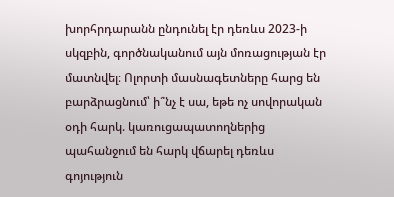խորհրդարանն ընդունել էր դեռևս 2023-ի սկզբին, գործնականում այն մոռացության էր մատնվել։ Ոլորտի մասնագետները հարց են բարձրացնում՝ ի՞նչ է սա, եթե ոչ սովորական օդի հարկ. կառուցապատողներից պահանջում են հարկ վճարել դեռևս գոյություն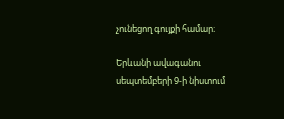չունեցող գույքի համար։

Երևանի ավագանու սեպտեմբերի 9-ի նիստում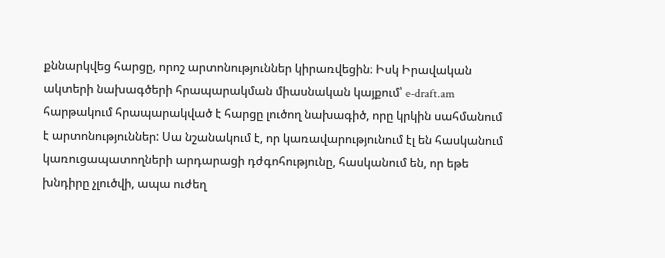քննարկվեց հարցը, որոշ արտոնություններ կիրառվեցին։ Իսկ Իրավական ակտերի նախագծերի հրապարակման միասնական կայքում՝ e-draft.am հարթակում հրապարակված է հարցը լուծող նախագիծ, որը կրկին սահմանում է արտոնություններ: Սա նշանակում է, որ կառավարությունում էլ են հասկանում կառուցապատողների արդարացի դժգոհությունը, հասկանում են, որ եթե խնդիրը չլուծվի, ապա ուժեղ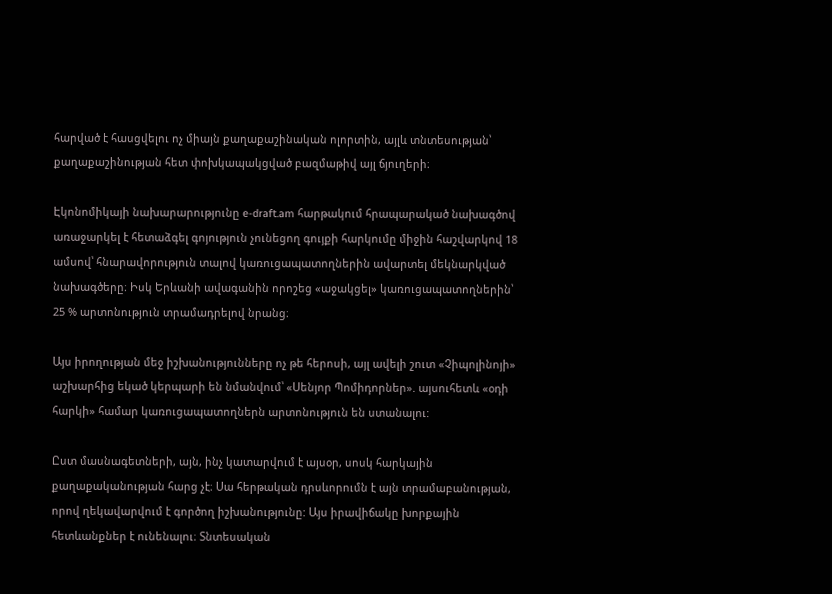հարված է հասցվելու ոչ միայն քաղաքաշինական ոլորտին, այլև տնտեսության՝ քաղաքաշինության հետ փոխկապակցված բազմաթիվ այլ ճյուղերի։

Էկոնոմիկայի նախարարությունը e-draft.am հարթակում հրապարակած նախագծով առաջարկել է հետաձգել գոյություն չունեցող գույքի հարկումը միջին հաշվարկով 18 ամսով՝ հնարավորություն տալով կառուցապատողներին ավարտել մեկնարկված նախագծերը։ Իսկ Երևանի ավագանին որոշեց «աջակցել» կառուցապատողներին՝ 25 % արտոնություն տրամադրելով նրանց։

Այս իրողության մեջ իշխանությունները ոչ թե հերոսի, այլ ավելի շուտ «Չիպոլինոյի» աշխարհից եկած կերպարի են նմանվում՝ «Սենյոր Պոմիդորներ». այսուհետև «օդի հարկի» համար կառուցապատողներն արտոնություն են ստանալու:

Ըստ մասնագետների, այն, ինչ կատարվում է այսօր, սոսկ հարկային քաղաքականության հարց չէ։ Սա հերթական դրսևորումն է այն տրամաբանության, որով ղեկավարվում է գործող իշխանությունը: Այս իրավիճակը խորքային հետևանքներ է ունենալու։ Տնտեսական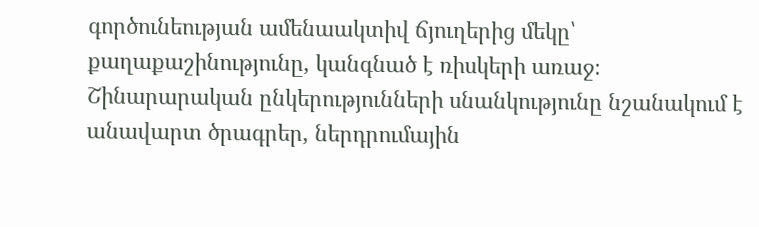գործունեության ամենաակտիվ ճյուղերից մեկը՝ քաղաքաշինությունը, կանգնած է ռիսկերի առաջ։ Շինարարական ընկերությունների սնանկությունը նշանակում է անավարտ ծրագրեր, ներդրումային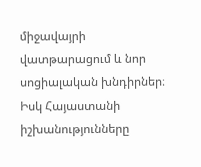միջավայրի վատթարացում և նոր սոցիալական խնդիրներ։ Իսկ Հայաստանի իշխանությունները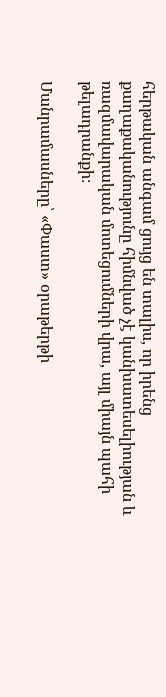հերթական անգամ ցույց են տալիս, որ իրենց քաղաքականությունը հիմնված չէ կանխատեսելիության և ռազմավարական մոտեցումների վրա, այլ միայն պահի թելադրանքի։

Մանրամասները՝ «Փաստ» օրաթերթի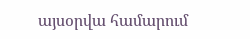այսօրվա համարում